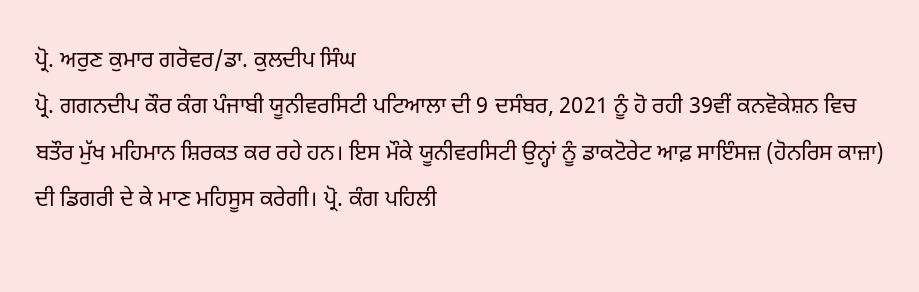ਪ੍ਰੋ. ਅਰੁਣ ਕੁਮਾਰ ਗਰੋਵਰ/ਡਾ. ਕੁਲਦੀਪ ਸਿੰਘ
ਪ੍ਰੋ. ਗਗਨਦੀਪ ਕੌਰ ਕੰਗ ਪੰਜਾਬੀ ਯੂਨੀਵਰਸਿਟੀ ਪਟਿਆਲਾ ਦੀ 9 ਦਸੰਬਰ, 2021 ਨੂੰ ਹੋ ਰਹੀ 39ਵੀਂ ਕਨਵੋਕੇਸ਼ਨ ਵਿਚ ਬਤੌਰ ਮੁੱਖ ਮਹਿਮਾਨ ਸ਼ਿਰਕਤ ਕਰ ਰਹੇ ਹਨ। ਇਸ ਮੌਕੇ ਯੂਨੀਵਰਸਿਟੀ ਉਨ੍ਹਾਂ ਨੂੰ ਡਾਕਟੋਰੇਟ ਆਫ਼ ਸਾਇੰਸਜ਼ (ਹੋਨਰਿਸ ਕਾਜ਼ਾ) ਦੀ ਡਿਗਰੀ ਦੇ ਕੇ ਮਾਣ ਮਹਿਸੂਸ ਕਰੇਗੀ। ਪ੍ਰੋ. ਕੰਗ ਪਹਿਲੀ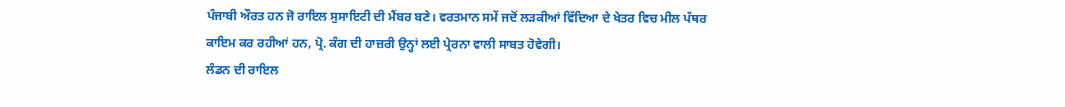ਪੰਜਾਬੀ ਔਰਤ ਹਨ ਜੋ ਰਾਇਲ ਸੁਸਾਇਟੀ ਦੀ ਮੈਂਬਰ ਬਣੇ। ਵਰਤਮਾਨ ਸਮੇਂ ਜਦੋਂ ਲੜਕੀਆਂ ਵਿੱਦਿਆ ਦੇ ਖੇਤਰ ਵਿਚ ਮੀਲ ਪੱਥਰ ਕਾਇਮ ਕਰ ਰਹੀਆਂ ਹਨ, ਪ੍ਰੋ. ਕੰਗ ਦੀ ਹਾਜ਼ਰੀ ਉਨ੍ਹਾਂ ਲਈ ਪ੍ਰੇਰਨਾ ਵਾਲੀ ਸਾਬਤ ਹੋਵੇਗੀ।
ਲੰਡਨ ਦੀ ਰਾਇਲ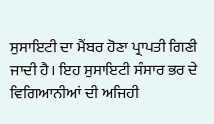ਸੁਸਾਇਟੀ ਦਾ ਮੈਂਬਰ ਹੋਣਾ ਪ੍ਰਾਪਤੀ ਗਿਣੀ ਜਾਦੀ ਹੈ। ਇਹ ਸੁਸਾਇਟੀ ਸੰਸਾਰ ਭਰ ਦੇ ਵਿਗਿਆਨੀਆਂ ਦੀ ਅਜਿਹੀ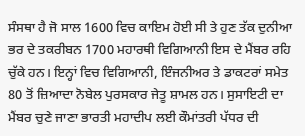ਸੰਸਥਾ ਹੈ ਜੋ ਸਾਲ 1600 ਵਿਚ ਕਾਇਮ ਹੋਈ ਸੀ ਤੇ ਹੁਣ ਤੱਕ ਦੁਨੀਆ ਭਰ ਦੇ ਤਕਰੀਬਨ 1700 ਮਹਾਰਥੀ ਵਿਗਿਆਨੀ ਇਸ ਦੇ ਮੈਂਬਰ ਰਹਿ ਚੁੱਕੇ ਹਨ। ਇਨ੍ਹਾਂ ਵਿਚ ਵਿਗਿਆਨੀ, ਇੰਜਨੀਅਰ ਤੇ ਡਾਕਟਰਾਂ ਸਮੇਤ 80 ਤੋਂ ਜ਼ਿਆਦਾ ਨੋਬੇਲ ਪੁਰਸਕਾਰ ਜੇਤੂ ਸ਼ਾਮਲ ਹਨ। ਸੁਸਾਇਟੀ ਦਾ ਮੈਂਬਰ ਚੁਣੇ ਜਾਣਾ ਭਾਰਤੀ ਮਹਾਦੀਪ ਲਈ ਕੌਮਾਂਤਰੀ ਪੱਧਰ ਦੀ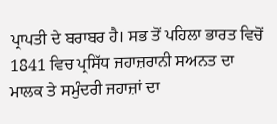ਪ੍ਰਾਪਤੀ ਦੇ ਬਰਾਬਰ ਹੈ। ਸਭ ਤੋਂ ਪਹਿਲਾ ਭਾਰਤ ਵਿਚੋਂ 1841 ਵਿਚ ਪ੍ਰਸਿੱਧ ਜਹਾਜ਼ਰਾਨੀ ਸਅਨਤ ਦਾ ਮਾਲਕ ਤੇ ਸਮੁੰਦਰੀ ਜਹਾਜ਼ਾਂ ਦਾ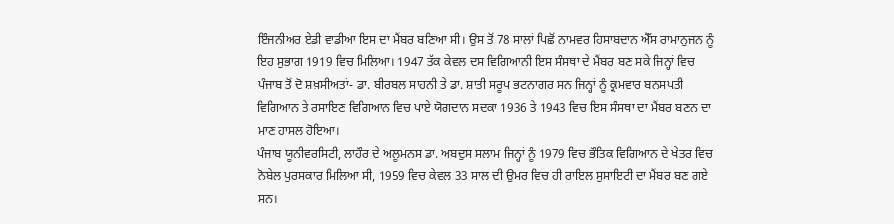ਇੰਜਨੀਅਰ ਏਡੀ ਵਾਡੀਆ ਇਸ ਦਾ ਮੈਂਬਰ ਬਣਿਆ ਸੀ। ਉਸ ਤੋਂ 78 ਸਾਲਾਂ ਪਿਛੋਂ ਨਾਮਵਰ ਹਿਸਾਬਦਾਨ ਐੱਸ ਰਾਮਾਨੁਜਨ ਨੂੰ ਇਹ ਸੁਭਾਗ 1919 ਵਿਚ ਮਿਲਿਆ। 1947 ਤੱਕ ਕੇਵਲ ਦਸ ਵਿਗਿਆਨੀ ਇਸ ਸੰਸਥਾ ਦੇ ਮੈਂਬਰ ਬਣ ਸਕੇ ਜਿਨ੍ਹਾਂ ਵਿਚ ਪੰਜਾਬ ਤੋਂ ਦੋ ਸ਼ਖ਼ਸੀਅਤਾਂ- ਡਾ. ਬੀਰਬਲ ਸਾਹਨੀ ਤੇ ਡਾ. ਸ਼ਾਤੀ ਸਰੂਪ ਭਟਨਾਗਰ ਸਨ ਜਿਨ੍ਹਾਂ ਨੂੰ ਕ੍ਰਮਵਾਰ ਬਨਸਪਤੀ ਵਿਗਿਆਨ ਤੇ ਰਸਾਇਣ ਵਿਗਿਆਨ ਵਿਚ ਪਾਏ ਯੋਗਦਾਨ ਸਦਕਾ 1936 ਤੇ 1943 ਵਿਚ ਇਸ ਸੰਸਥਾ ਦਾ ਮੈਂਬਰ ਬਣਨ ਦਾ ਮਾਣ ਹਾਸਲ ਹੋਇਆ।
ਪੰਜਾਬ ਯੂਨੀਵਰਸਿਟੀ, ਲਾਹੌਰ ਦੇ ਅਲੂਮਨਸ ਡਾ. ਅਬਦੁਸ ਸਲਾਮ ਜਿਨ੍ਹਾਂ ਨੂੰ 1979 ਵਿਚ ਭੌਤਿਕ ਵਿਗਿਆਨ ਦੇ ਖੇਤਰ ਵਿਚ ਨੋਬੇਲ ਪੁਰਸਕਾਰ ਮਿਲਿਆ ਸੀ, 1959 ਵਿਚ ਕੇਵਲ 33 ਸਾਲ ਦੀ ਉਮਰ ਵਿਚ ਹੀ ਰਾਇਲ ਸੁਸਾਇਟੀ ਦਾ ਮੈਂਬਰ ਬਣ ਗਏ ਸਨ।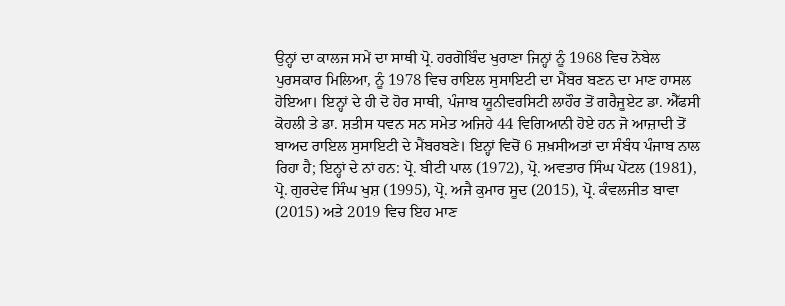ਉਨ੍ਹਾਂ ਦਾ ਕਾਲਜ ਸਮੇਂ ਦਾ ਸਾਥੀ ਪ੍ਰੋ. ਹਰਗੋਬਿੰਦ ਖੁਰਾਣਾ ਜਿਨ੍ਹਾਂ ਨੂੰ 1968 ਵਿਚ ਨੋਬੇਲ ਪੁਰਸਕਾਰ ਮਿਲਿਆ, ਨੂੰ 1978 ਵਿਚ ਰਾਇਲ ਸੁਸਾਇਟੀ ਦਾ ਮੈਂਬਰ ਬਣਨ ਦਾ ਮਾਣ ਹਾਸਲ ਹੋਇਆ। ਇਨ੍ਹਾਂ ਦੇ ਹੀ ਦੋ ਹੋਰ ਸਾਥੀ, ਪੰਜਾਬ ਯੂਨੀਵਰਸਿਟੀ ਲਾਹੌਰ ਤੋਂ ਗਰੈਜੂਏਟ ਡਾ. ਐੱਫਸੀ ਕੋਹਲੀ ਤੇ ਡਾ. ਸ਼ਤੀਸ ਧਵਨ ਸਨ ਸਮੇਤ ਅਜਿਹੇ 44 ਵਿਗਿਆਨੀ ਹੋਏ ਹਨ ਜੋ ਆਜ਼ਾਦੀ ਤੋਂ ਬਾਅਦ ਰਾਇਲ ਸੁਸਾਇਟੀ ਦੇ ਮੈਂਬਰਬਣੇ। ਇਨ੍ਹਾਂ ਵਿਚੋਂ 6 ਸ਼ਖ਼ਸੀਅਤਾਂ ਦਾ ਸੰਬੰਧ ਪੰਜਾਬ ਨਾਲ ਰਿਹਾ ਹੈ; ਇਨ੍ਹਾਂ ਦੇ ਨਾਂ ਹਨ: ਪ੍ਰੋ. ਬੀਟੀ ਪਾਲ (1972), ਪ੍ਰੋ. ਅਵਤਾਰ ਸਿੰਘ ਪੇਂਟਲ (1981), ਪ੍ਰੋ. ਗੁਰਦੇਵ ਸਿੰਘ ਖੁਸ਼ (1995), ਪ੍ਰੋ. ਅਜੈ ਕੁਮਾਰ ਸੂਦ (2015), ਪ੍ਰੋ. ਕੰਵਲਜੀਤ ਬਾਵਾ (2015) ਅਤੇ 2019 ਵਿਚ ਇਹ ਮਾਣ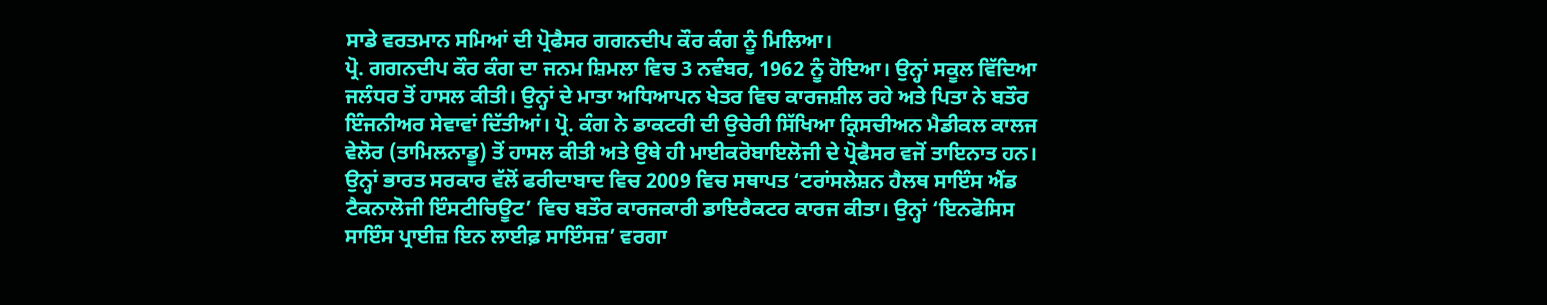ਸਾਡੇ ਵਰਤਮਾਨ ਸਮਿਆਂ ਦੀ ਪ੍ਰੋਫੈਸਰ ਗਗਨਦੀਪ ਕੌਰ ਕੰਗ ਨੂੰ ਮਿਲਿਆ।
ਪ੍ਰੋ. ਗਗਨਦੀਪ ਕੌਰ ਕੰਗ ਦਾ ਜਨਮ ਸ਼ਿਮਲਾ ਵਿਚ 3 ਨਵੰਬਰ, 1962 ਨੂੰ ਹੋਇਆ। ਉਨ੍ਹਾਂ ਸਕੂਲ ਵਿੱਦਿਆ ਜਲੰਧਰ ਤੋਂ ਹਾਸਲ ਕੀਤੀ। ਉਨ੍ਹਾਂ ਦੇ ਮਾਤਾ ਅਧਿਆਪਨ ਖੇਤਰ ਵਿਚ ਕਾਰਜਸ਼ੀਲ ਰਹੇ ਅਤੇ ਪਿਤਾ ਨੇ ਬਤੌਰ ਇੰਜਨੀਅਰ ਸੇਵਾਵਾਂ ਦਿੱਤੀਆਂ। ਪ੍ਰੋ. ਕੰਗ ਨੇ ਡਾਕਟਰੀ ਦੀ ਉਚੇਰੀ ਸਿੱਖਿਆ ਕ੍ਰਿਸਚੀਅਨ ਮੈਡੀਕਲ ਕਾਲਜ ਵੇਲੋਰ (ਤਾਮਿਲਨਾਡੂ) ਤੋਂ ਹਾਸਲ ਕੀਤੀ ਅਤੇ ਉਥੇ ਹੀ ਮਾਈਕਰੋਬਾਇਲੋਜੀ ਦੇ ਪ੍ਰੋਫੈਸਰ ਵਜੋਂ ਤਾਇਨਾਤ ਹਨ। ਉਨ੍ਹਾਂ ਭਾਰਤ ਸਰਕਾਰ ਵੱਲੋਂ ਫਰੀਦਾਬਾਦ ਵਿਚ 2009 ਵਿਚ ਸਥਾਪਤ ‘ਟਰਾਂਸਲੇਸ਼ਨ ਹੈਲਥ ਸਾਇੰਸ ਐਂਡ ਟੈਕਨਾਲੋਜੀ ਇੰਸਟੀਚਿਊਟ’ ਵਿਚ ਬਤੌਰ ਕਾਰਜਕਾਰੀ ਡਾਇਰੈਕਟਰ ਕਾਰਜ ਕੀਤਾ। ਉਨ੍ਹਾਂ ‘ਇਨਫੋਸਿਸ ਸਾਇੰਸ ਪ੍ਰਾਈਜ਼ ਇਨ ਲਾਈਫ਼ ਸਾਇੰਸਜ਼’ ਵਰਗਾ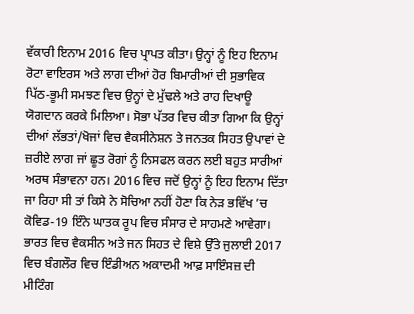ਵੱਕਾਰੀ ਇਨਾਮ 2016 ਵਿਚ ਪ੍ਰਾਪਤ ਕੀਤਾ। ਉਨ੍ਹਾਂ ਨੂੰ ਇਹ ਇਨਾਮ ਰੋਟਾ ਵਾਇਰਸ ਅਤੇ ਲਾਗ ਦੀਆਂ ਹੋਰ ਬਿਮਾਰੀਆਂ ਦੀ ਸੁਭਾਵਿਕ ਪਿੱਠ-ਭੂਮੀ ਸਮਝਣ ਵਿਚ ਉਨ੍ਹਾਂ ਦੇ ਮੁੱਢਲੇ ਅਤੇ ਰਾਹ ਦਿਖਾਊ ਯੋਗਦਾਨ ਕਰਕੇ ਮਿਲਿਆ। ਸੋਭਾ ਪੱਤਰ ਵਿਚ ਕੀਤਾ ਗਿਆ ਕਿ ਉਨ੍ਹਾਂ ਦੀਆਂ ਲੱਭਤਾਂ/ਖੋਜਾਂ ਵਿਚ ਵੈਕਸੀਨੇਸ਼ਨ ਤੇ ਜਨਤਕ ਸਿਹਤ ਉਪਾਵਾਂ ਦੇ ਜ਼ਰੀਏ ਲਾਗ ਜਾਂ ਛੂਤ ਰੋਗਾਂ ਨੂੰ ਨਿਸਫਲ ਕਰਨ ਲਈ ਬਹੁਤ ਸਾਰੀਆਂ ਅਰਥ ਸੰਭਾਵਨਾ ਹਨ। 2016 ਵਿਚ ਜਦੋਂ ਉਨ੍ਹਾਂ ਨੂੰ ਇਹ ਇਨਾਮ ਦਿੱਤਾ ਜਾ ਰਿਹਾ ਸੀ ਤਾਂ ਕਿਸੇ ਨੇ ਸੋਚਿਆ ਨਹੀਂ ਹੋਣਾ ਕਿ ਨੇੜ ਭਵਿੱਖ ’ਚ ਕੋਵਿਡ-19 ਇੰਨੇ ਘਾਤਕ ਰੂਪ ਵਿਚ ਸੰਸਾਰ ਦੇ ਸਾਹਮਣੇ ਆਵੇਗਾ।
ਭਾਰਤ ਵਿਚ ਵੈਕਸੀਨ ਅਤੇ ਜਨ ਸਿਹਤ ਦੇ ਵਿਸ਼ੇ ਉੱਤੇ ਜੁਲਾਈ 2017 ਵਿਚ ਬੰਗਲੌਰ ਵਿਚ ਇੰਡੀਅਨ ਅਕਾਦਮੀ ਆਫ਼ ਸਾਇੰਸਜ਼ ਦੀ ਮੀਟਿੰਗ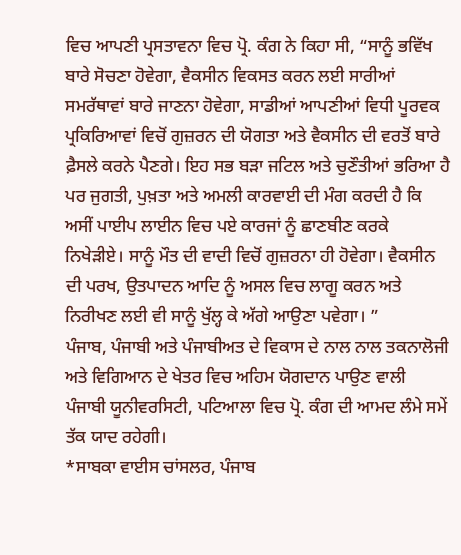ਵਿਚ ਆਪਣੀ ਪ੍ਰਸਤਾਵਨਾ ਵਿਚ ਪ੍ਰੋ. ਕੰਗ ਨੇ ਕਿਹਾ ਸੀ, “ਸਾਨੂੰ ਭਵਿੱਖ ਬਾਰੇ ਸੋਚਣਾ ਹੋਵੇਗਾ, ਵੈਕਸੀਨ ਵਿਕਸਤ ਕਰਨ ਲਈ ਸਾਰੀਆਂ ਸਮਰੱਥਾਵਾਂ ਬਾਰੇ ਜਾਣਨਾ ਹੋਵੇਗਾ, ਸਾਡੀਆਂ ਆਪਣੀਆਂ ਵਿਧੀ ਪੂਰਵਕ ਪ੍ਰਕਿਰਿਆਵਾਂ ਵਿਚੋਂ ਗੁਜ਼ਰਨ ਦੀ ਯੋਗਤਾ ਅਤੇ ਵੈਕਸੀਨ ਦੀ ਵਰਤੋਂ ਬਾਰੇ ਫ਼ੈਸਲੇ ਕਰਨੇ ਪੈਣਗੇ। ਇਹ ਸਭ ਬੜਾ ਜਟਿਲ ਅਤੇ ਚੁਣੌਤੀਆਂ ਭਰਿਆ ਹੈ ਪਰ ਜੁਗਤੀ, ਪੁਖ਼ਤਾ ਅਤੇ ਅਮਲੀ ਕਾਰਵਾਈ ਦੀ ਮੰਗ ਕਰਦੀ ਹੈ ਕਿ ਅਸੀਂ ਪਾਈਪ ਲਾਈਨ ਵਿਚ ਪਏ ਕਾਰਜਾਂ ਨੂੰ ਛਾਣਬੀਣ ਕਰਕੇ ਨਿਖੇੜੀਏ। ਸਾਨੂੰ ਮੌਤ ਦੀ ਵਾਦੀ ਵਿਚੋਂ ਗੁਜ਼ਰਨਾ ਹੀ ਹੋਵੇਗਾ। ਵੈਕਸੀਨ ਦੀ ਪਰਖ, ਉਤਪਾਦਨ ਆਦਿ ਨੂੰ ਅਸਲ ਵਿਚ ਲਾਗੂ ਕਰਨ ਅਤੇ ਨਿਰੀਖਣ ਲਈ ਵੀ ਸਾਨੂੰ ਖੁੱਲ੍ਹ ਕੇ ਅੱਗੇ ਆਉਣਾ ਪਵੇਗਾ। ”
ਪੰਜਾਬ, ਪੰਜਾਬੀ ਅਤੇ ਪੰਜਾਬੀਅਤ ਦੇ ਵਿਕਾਸ ਦੇ ਨਾਲ ਨਾਲ ਤਕਨਾਲੋਜੀ ਅਤੇ ਵਿਗਿਆਨ ਦੇ ਖੇਤਰ ਵਿਚ ਅਹਿਮ ਯੋਗਦਾਨ ਪਾਉਣ ਵਾਲੀ ਪੰਜਾਬੀ ਯੂਨੀਵਰਸਿਟੀ, ਪਟਿਆਲਾ ਵਿਚ ਪ੍ਰੋ. ਕੰਗ ਦੀ ਆਮਦ ਲੰਮੇ ਸਮੇਂ ਤੱਕ ਯਾਦ ਰਹੇਗੀ।
*ਸਾਬਕਾ ਵਾਈਸ ਚਾਂਸਲਰ, ਪੰਜਾਬ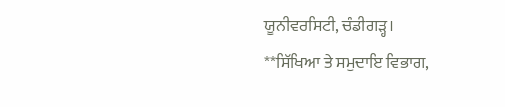ਯੂਨੀਵਰਸਿਟੀ, ਚੰਡੀਗੜ੍ਹ।
**ਸਿੱਖਿਆ ਤੇ ਸਮੁਦਾਇ ਵਿਭਾਗ,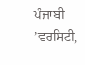ਪੰਜਾਬੀ ’ਵਰਸਿਟੀ,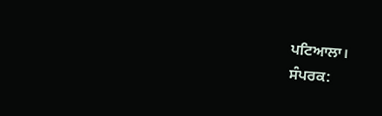ਪਟਿਆਲਾ।
ਸੰਪਰਕ: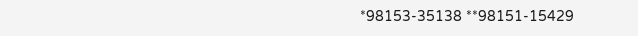*98153-35138 **98151-15429